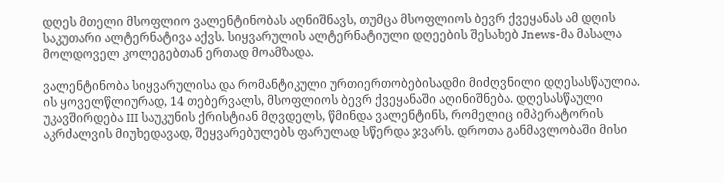დღეს მთელი მსოფლიო ვალენტინობას აღნიშნავს, თუმცა მსოფლიოს ბევრ ქვეყანას ამ დღის საკუთარი ალტერნატივა აქვს. სიყვარულის ალტერნატიული დღეების შესახებ Jnews-მა მასალა მოლდოველ კოლეგებთან ერთად მოამზადა.

ვალენტინობა სიყვარულისა და რომანტიკული ურთიერთობებისადმი მიძღვნილი დღესასწაულია. ის ყოველწლიურად, 14 თებერვალს, მსოფლიოს ბევრ ქვეყანაში აღინიშნება. დღესასწაული უკავშირდება III საუკუნის ქრისტიან მღვდელს, წმინდა ვალენტინს, რომელიც იმპერატორის აკრძალვის მიუხედავად, შეყვარებულებს ფარულად სწერდა ჯვარს. დროთა განმავლობაში მისი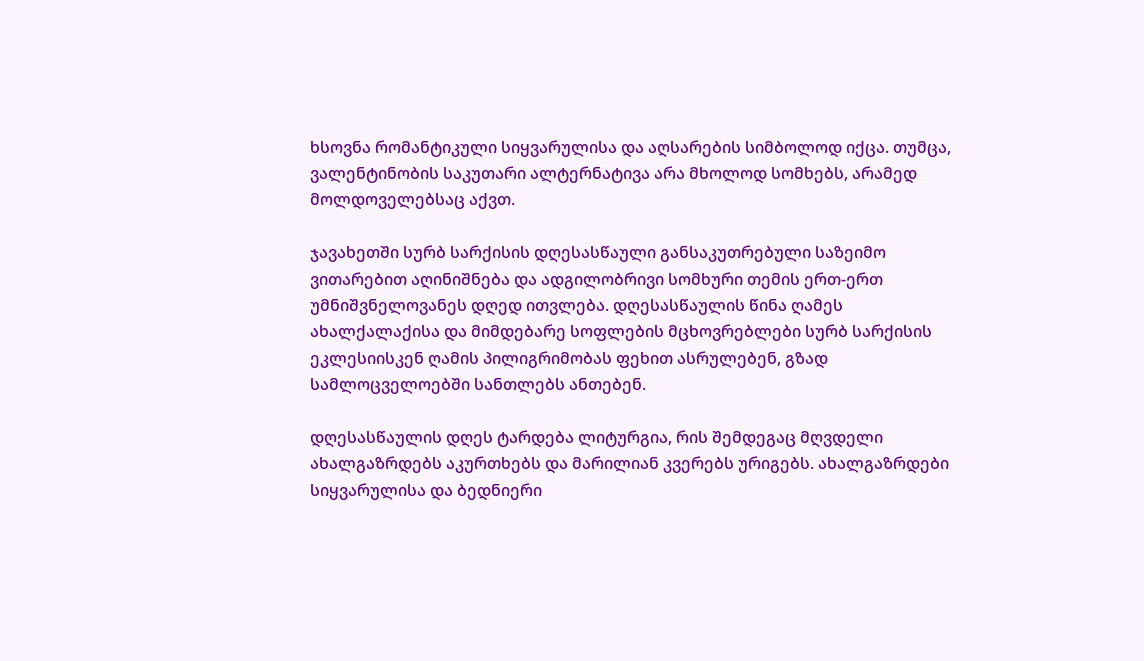ხსოვნა რომანტიკული სიყვარულისა და აღსარების სიმბოლოდ იქცა. თუმცა, ვალენტინობის საკუთარი ალტერნატივა არა მხოლოდ სომხებს, არამედ მოლდოველებსაც აქვთ.

ჯავახეთში სურბ სარქისის დღესასწაული განსაკუთრებული საზეიმო ვითარებით აღინიშნება და ადგილობრივი სომხური თემის ერთ-ერთ უმნიშვნელოვანეს დღედ ითვლება. დღესასწაულის წინა ღამეს ახალქალაქისა და მიმდებარე სოფლების მცხოვრებლები სურბ სარქისის ეკლესიისკენ ღამის პილიგრიმობას ფეხით ასრულებენ, გზად სამლოცველოებში სანთლებს ანთებენ.

დღესასწაულის დღეს ტარდება ლიტურგია, რის შემდეგაც მღვდელი ახალგაზრდებს აკურთხებს და მარილიან კვერებს ურიგებს. ახალგაზრდები სიყვარულისა და ბედნიერი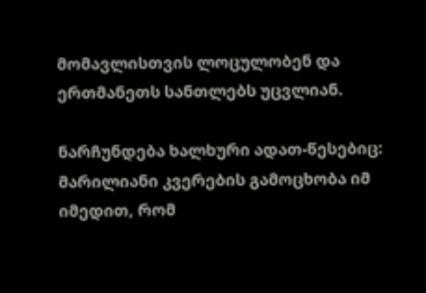მომავლისთვის ლოცულობენ და ერთმანეთს სანთლებს უცვლიან.

ნარჩუნდება ხალხური ადათ-წესებიც: მარილიანი კვერების გამოცხობა იმ იმედით, რომ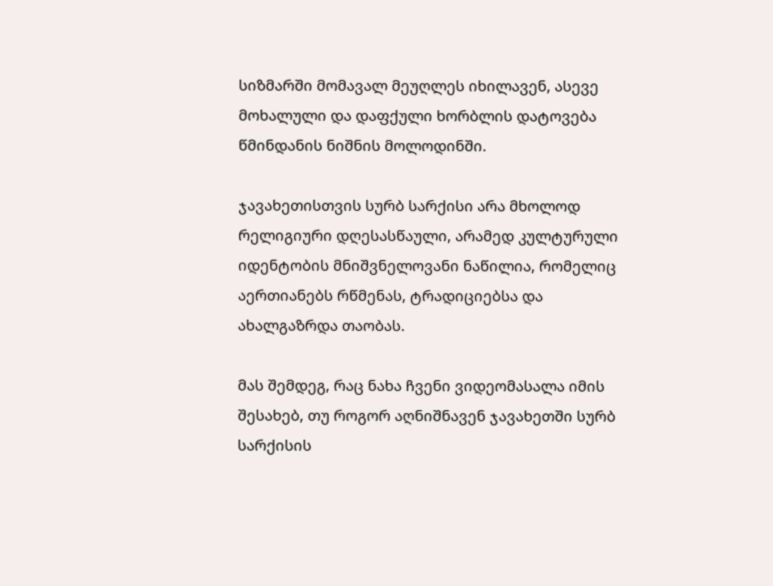სიზმარში მომავალ მეუღლეს იხილავენ, ასევე მოხალული და დაფქული ხორბლის დატოვება წმინდანის ნიშნის მოლოდინში.

ჯავახეთისთვის სურბ სარქისი არა მხოლოდ რელიგიური დღესასწაული, არამედ კულტურული იდენტობის მნიშვნელოვანი ნაწილია, რომელიც აერთიანებს რწმენას, ტრადიციებსა და ახალგაზრდა თაობას.

მას შემდეგ, რაც ნახა ჩვენი ვიდეომასალა იმის შესახებ, თუ როგორ აღნიშნავენ ჯავახეთში სურბ სარქისის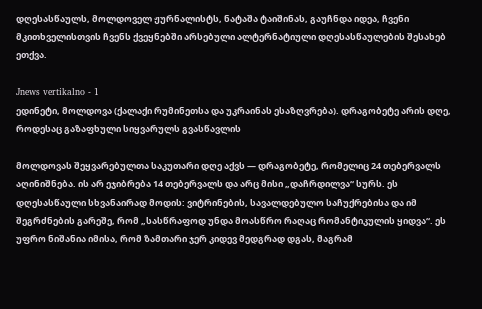დღესასწაულს, მოლდოველ ჟურნალისტს, ნატაშა ტაიშინას, გაუჩნდა იდეა, ჩვენი მკითხველისთვის ჩვენს ქვეყნებში არსებული ალტერნატიული დღესასწაულების შესახებ ეთქვა.

Jnews vertikalno - 1
ედინეტი, მოლდოვა (ქალაქი რუმინეთსა და უკრაინას ესაზღვრება). დრაგობეტე არის დღე, როდესაც გაზაფხული სიყვარულს გვასწავლის

მოლდოვას შეყვარებულთა საკუთარი დღე აქვს — დრაგობეტე, რომელიც 24 თებერვალს აღინიშნება. ის არ ეჯიბრება 14 თებერვალს და არც მისი „დაჩრდილვა“ სურს. ეს დღესასწაული სხვანაირად მოდის: ვიტრინების, სავალდებულო საჩუქრებისა და იმ შეგრძნების გარეშე, რომ „სასწრაფოდ უნდა მოასწრო რაღაც რომანტიკულის ყიდვა“. ეს უფრო ნიშანია იმისა, რომ ზამთარი ჯერ კიდევ მედგრად დგას, მაგრამ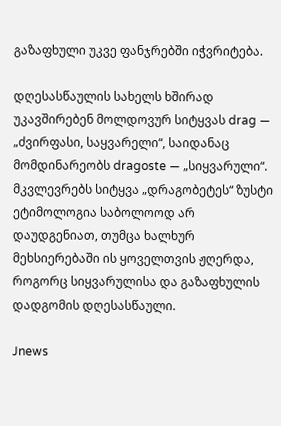გაზაფხული უკვე ფანჯრებში იჭვრიტება.

დღესასწაულის სახელს ხშირად უკავშირებენ მოლდოვურ სიტყვას drag — „ძვირფასი, საყვარელი“, საიდანაც მომდინარეობს dragoste — „სიყვარული“. მკვლევრებს სიტყვა „დრაგობეტეს“ ზუსტი ეტიმოლოგია საბოლოოდ არ დაუდგენიათ, თუმცა ხალხურ მეხსიერებაში ის ყოველთვის ჟღერდა, როგორც სიყვარულისა და გაზაფხულის დადგომის დღესასწაული.

Jnews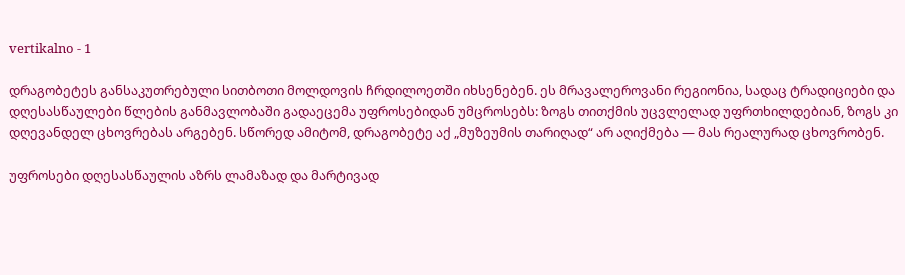vertikalno - 1

დრაგობეტეს განსაკუთრებული სითბოთი მოლდოვის ჩრდილოეთში იხსენებენ. ეს მრავალეროვანი რეგიონია, სადაც ტრადიციები და დღესასწაულები წლების განმავლობაში გადაეცემა უფროსებიდან უმცროსებს: ზოგს თითქმის უცვლელად უფრთხილდებიან, ზოგს კი დღევანდელ ცხოვრებას არგებენ. სწორედ ამიტომ, დრაგობეტე აქ „მუზეუმის თარიღად“ არ აღიქმება — მას რეალურად ცხოვრობენ.

უფროსები დღესასწაულის აზრს ლამაზად და მარტივად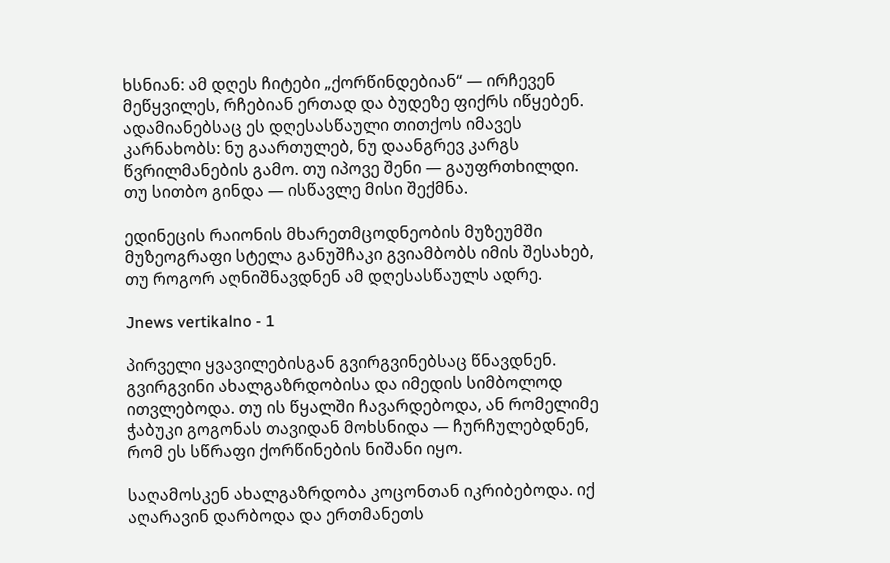ხსნიან: ამ დღეს ჩიტები „ქორწინდებიან“ — ირჩევენ მეწყვილეს, რჩებიან ერთად და ბუდეზე ფიქრს იწყებენ. ადამიანებსაც ეს დღესასწაული თითქოს იმავეს კარნახობს: ნუ გაართულებ, ნუ დაანგრევ კარგს წვრილმანების გამო. თუ იპოვე შენი — გაუფრთხილდი. თუ სითბო გინდა — ისწავლე მისი შექმნა.

ედინეცის რაიონის მხარეთმცოდნეობის მუზეუმში მუზეოგრაფი სტელა განუშჩაკი გვიამბობს იმის შესახებ, თუ როგორ აღნიშნავდნენ ამ დღესასწაულს ადრე.

Jnews vertikalno - 1

პირველი ყვავილებისგან გვირგვინებსაც წნავდნენ. გვირგვინი ახალგაზრდობისა და იმედის სიმბოლოდ ითვლებოდა. თუ ის წყალში ჩავარდებოდა, ან რომელიმე ჭაბუკი გოგონას თავიდან მოხსნიდა — ჩურჩულებდნენ, რომ ეს სწრაფი ქორწინების ნიშანი იყო.

საღამოსკენ ახალგაზრდობა კოცონთან იკრიბებოდა. იქ აღარავინ დარბოდა და ერთმანეთს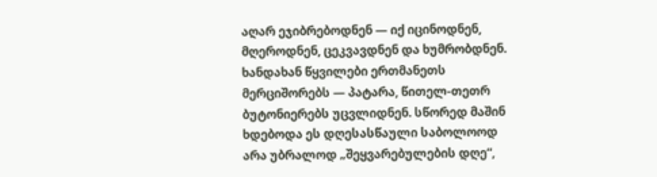აღარ ეჯიბრებოდნენ — იქ იცინოდნენ, მღეროდნენ, ცეკვავდნენ და ხუმრობდნენ. ხანდახან წყვილები ერთმანეთს მერციშორებს — პატარა, წითელ-თეთრ ბუტონიერებს უცვლიდნენ. სწორედ მაშინ ხდებოდა ეს დღესასწაული საბოლოოდ არა უბრალოდ „შეყვარებულების დღე“,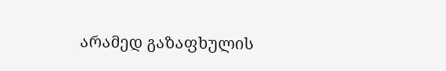არამედ გაზაფხულის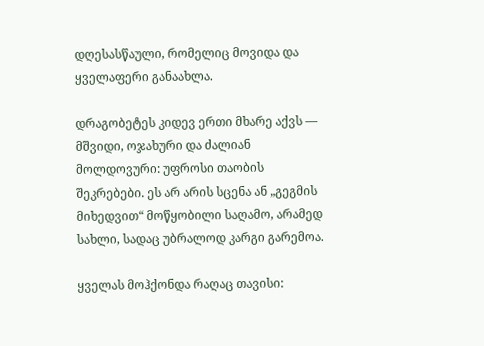დღესასწაული, რომელიც მოვიდა და ყველაფერი განაახლა.

დრაგობეტეს კიდევ ერთი მხარე აქვს — მშვიდი, ოჯახური და ძალიან მოლდოვური: უფროსი თაობის შეკრებები. ეს არ არის სცენა ან „გეგმის მიხედვით“ მოწყობილი საღამო, არამედ სახლი, სადაც უბრალოდ კარგი გარემოა.

ყველას მოჰქონდა რაღაც თავისი: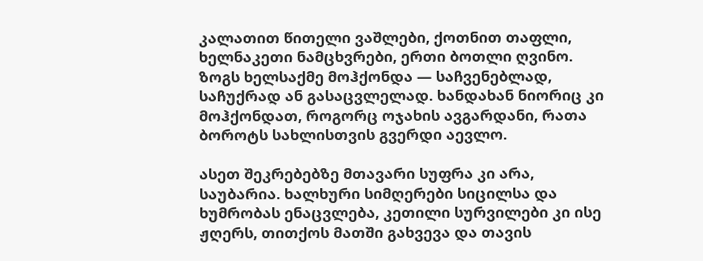კალათით წითელი ვაშლები, ქოთნით თაფლი, ხელნაკეთი ნამცხვრები, ერთი ბოთლი ღვინო. ზოგს ხელსაქმე მოჰქონდა — საჩვენებლად, საჩუქრად ან გასაცვლელად. ხანდახან ნიორიც კი მოჰქონდათ, როგორც ოჯახის ავგარდანი, რათა ბოროტს სახლისთვის გვერდი აევლო.

ასეთ შეკრებებზე მთავარი სუფრა კი არა, საუბარია. ხალხური სიმღერები სიცილსა და ხუმრობას ენაცვლება, კეთილი სურვილები კი ისე ჟღერს, თითქოს მათში გახვევა და თავის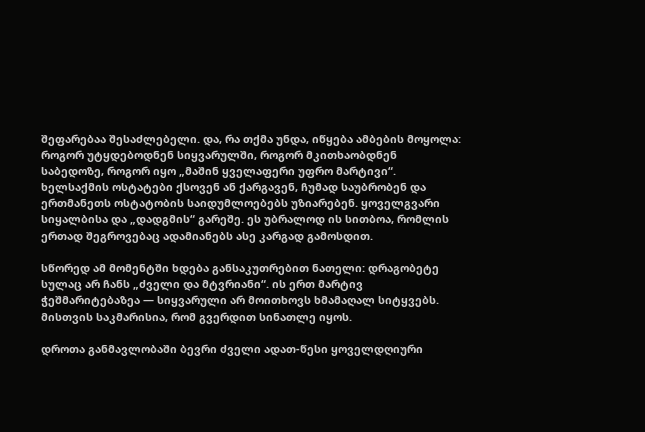შეფარებაა შესაძლებელი. და, რა თქმა უნდა, იწყება ამბების მოყოლა: როგორ უტყდებოდნენ სიყვარულში, როგორ მკითხაობდნენ საბედოზე, როგორ იყო „მაშინ ყველაფერი უფრო მარტივი“. ხელსაქმის ოსტატები ქსოვენ ან ქარგავენ, ჩუმად საუბრობენ და ერთმანეთს ოსტატობის საიდუმლოებებს უზიარებენ. ყოველგვარი სიყალბისა და „დადგმის“ გარეშე. ეს უბრალოდ ის სითბოა, რომლის ერთად შეგროვებაც ადამიანებს ასე კარგად გამოსდით.

სწორედ ამ მომენტში ხდება განსაკუთრებით ნათელი: დრაგობეტე სულაც არ ჩანს „ძველი და მტვრიანი“. ის ერთ მარტივ ჭეშმარიტებაზეა — სიყვარული არ მოითხოვს ხმამაღალ სიტყვებს. მისთვის საკმარისია, რომ გვერდით სინათლე იყოს.

დროთა განმავლობაში ბევრი ძველი ადათ-წესი ყოველდღიური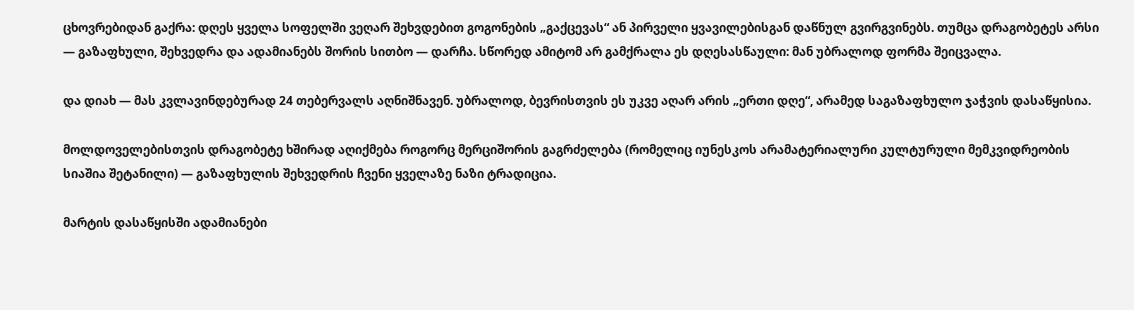ცხოვრებიდან გაქრა: დღეს ყველა სოფელში ვეღარ შეხვდებით გოგონების „გაქცევას“ ან პირველი ყვავილებისგან დაწნულ გვირგვინებს. თუმცა დრაგობეტეს არსი — გაზაფხული, შეხვედრა და ადამიანებს შორის სითბო — დარჩა. სწორედ ამიტომ არ გამქრალა ეს დღესასწაული: მან უბრალოდ ფორმა შეიცვალა.

და დიახ — მას კვლავინდებურად 24 თებერვალს აღნიშნავენ. უბრალოდ, ბევრისთვის ეს უკვე აღარ არის „ერთი დღე“, არამედ საგაზაფხულო ჯაჭვის დასაწყისია.

მოლდოველებისთვის დრაგობეტე ხშირად აღიქმება როგორც მერციშორის გაგრძელება (რომელიც იუნესკოს არამატერიალური კულტურული მემკვიდრეობის სიაშია შეტანილი) — გაზაფხულის შეხვედრის ჩვენი ყველაზე ნაზი ტრადიცია.

მარტის დასაწყისში ადამიანები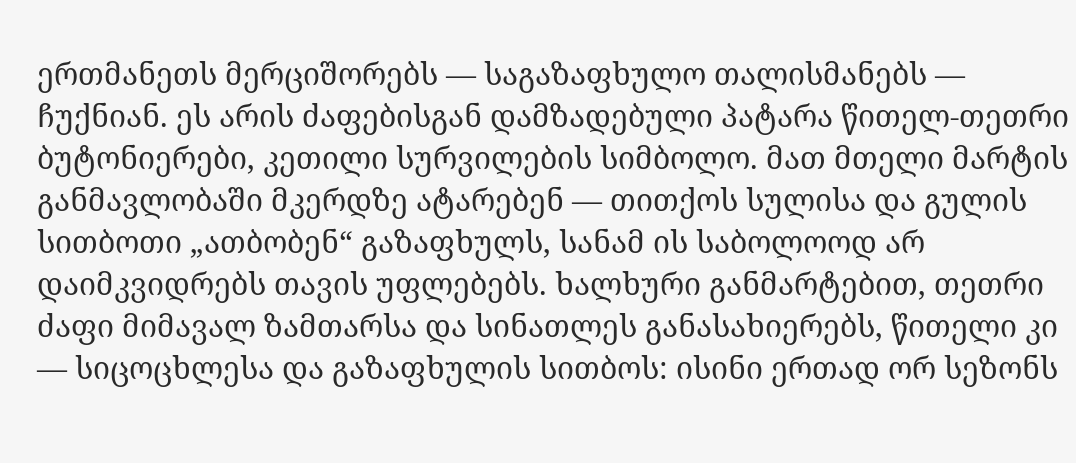ერთმანეთს მერციშორებს — საგაზაფხულო თალისმანებს — ჩუქნიან. ეს არის ძაფებისგან დამზადებული პატარა წითელ-თეთრი ბუტონიერები, კეთილი სურვილების სიმბოლო. მათ მთელი მარტის განმავლობაში მკერდზე ატარებენ — თითქოს სულისა და გულის სითბოთი „ათბობენ“ გაზაფხულს, სანამ ის საბოლოოდ არ დაიმკვიდრებს თავის უფლებებს. ხალხური განმარტებით, თეთრი ძაფი მიმავალ ზამთარსა და სინათლეს განასახიერებს, წითელი კი — სიცოცხლესა და გაზაფხულის სითბოს: ისინი ერთად ორ სეზონს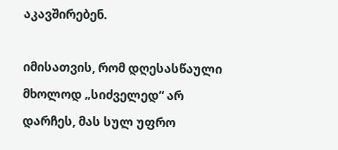აკავშირებენ.

იმისათვის, რომ დღესასწაული მხოლოდ „სიძველედ“ არ დარჩეს, მას სულ უფრო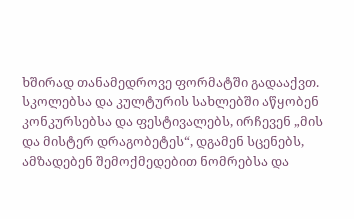ხშირად თანამედროვე ფორმატში გადააქვთ. სკოლებსა და კულტურის სახლებში აწყობენ კონკურსებსა და ფესტივალებს, ირჩევენ „მის და მისტერ დრაგობეტეს“, დგამენ სცენებს, ამზადებენ შემოქმედებით ნომრებსა და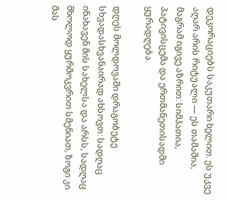დეკორაციებს საკუთარი ხელით. ეს უკვე აღარ არის რიტუალი — ეს თამაშია, მაგრამ იგივე აზრით: სიმპათია, პატივისცემა და ერთმანეთისადმი ყურადღება.

დღეს მოლდოვაში დრაგობეტე სხვადასხვანაირად ახსოვთ: სადღაც ინახავენ მის სახელსა და არსს, სადღაც მხოლოდ ყურმოკვრით სმენიათ, ზოგი კი მას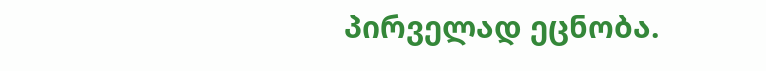პირველად ეცნობა.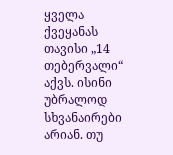ყველა ქვეყანას თავისი „14 თებერვალი“ აქვს. ისინი უბრალოდ სხვანაირები არიან. თუ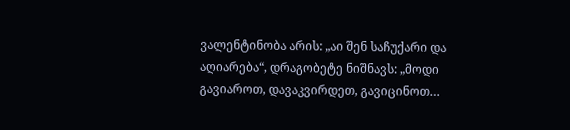ვალენტინობა არის: „აი შენ საჩუქარი და აღიარება“, დრაგობეტე ნიშნავს: „მოდი გავიაროთ, დავაკვირდეთ, გავიცინოთ…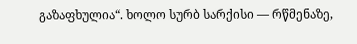გაზაფხულია“. ხოლო სურბ სარქისი — რწმენაზე,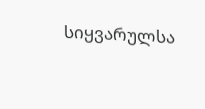სიყვარულსა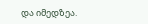და იმედზეა.